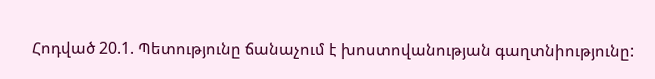Հոդված 20.1. Պետությունը ճանաչում է խոստովանության գաղտնիությունը: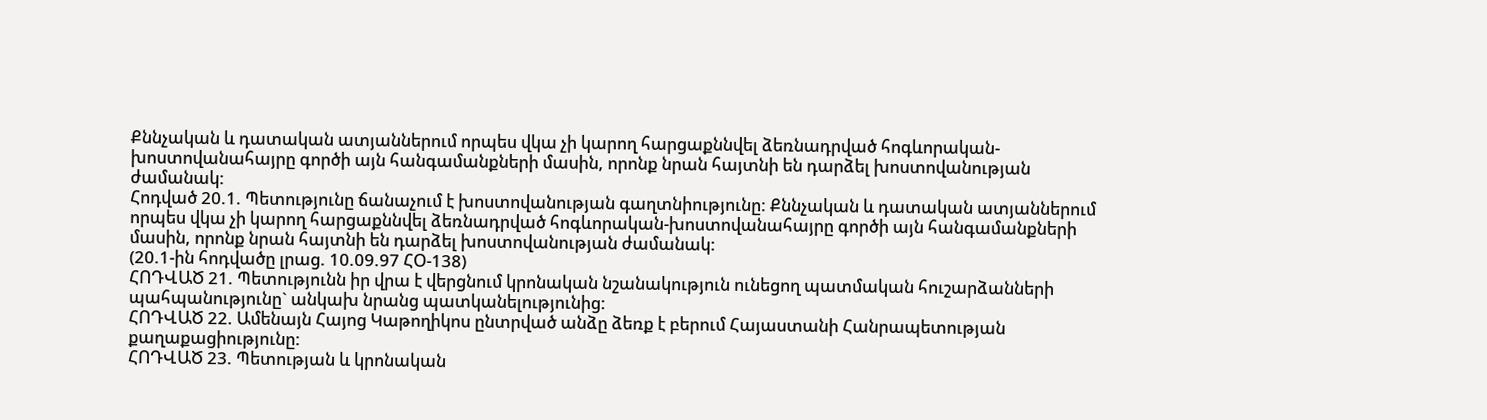Քննչական և դատական ատյաններում որպես վկա չի կարող հարցաքննվել ձեռնադրված հոգևորական-խոստովանահայրը գործի այն հանգամանքների մասին, որոնք նրան հայտնի են դարձել խոստովանության ժամանակ:
Հոդված 20.1. Պետությունը ճանաչում է խոստովանության գաղտնիությունը: Քննչական և դատական ատյաններում որպես վկա չի կարող հարցաքննվել ձեռնադրված հոգևորական-խոստովանահայրը գործի այն հանգամանքների մասին, որոնք նրան հայտնի են դարձել խոստովանության ժամանակ:
(20.1-ին հոդվածը լրաց. 10.09.97 ՀՕ-138)
ՀՈԴՎԱԾ 21. Պետությունն իր վրա է վերցնում կրոնական նշանակություն ունեցող պատմական հուշարձանների պահպանությունը` անկախ նրանց պատկանելությունից:
ՀՈԴՎԱԾ 22. Ամենայն Հայոց Կաթողիկոս ընտրված անձը ձեռք է բերում Հայաստանի Հանրապետության քաղաքացիությունը:
ՀՈԴՎԱԾ 23. Պետության և կրոնական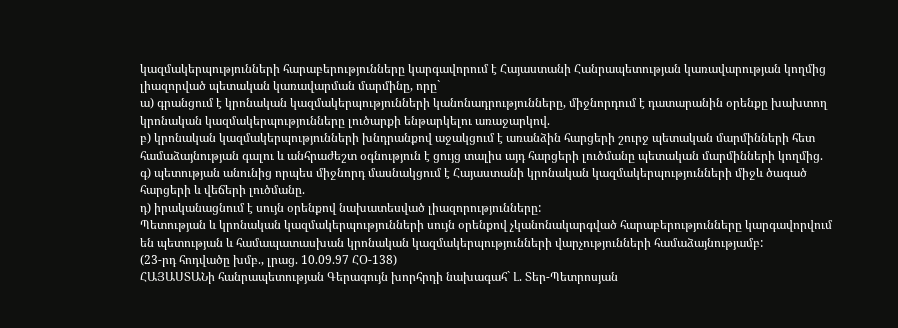կազմակերպությունների հարաբերությունները կարգավորում է Հայաստանի Հանրապետության կառավարության կողմից լիազորված պետական կառավարման մարմինը, որը`
ա) գրանցում է կրոնական կազմակերպությունների կանոնադրությունները, միջնորդում է դատարանին օրենքը խախտող կրոնական կազմակերպությունները լուծարքի ենթարկելու առաջարկով.
բ) կրոնական կազմակերպությունների խնդրանքով աջակցում է առանձին հարցերի շուրջ պետական մարմինների հետ համաձայնության գալու և անհրաժեշտ օգնություն է ցույց տալիս այդ հարցերի լուծմանը պետական մարմինների կողմից.
գ) պետության անունից որպես միջնորդ մասնակցում է Հայաստանի կրոնական կազմակերպությունների միջև ծագած հարցերի և վեճերի լուծմանը.
դ) իրականացնում է սույն օրենքով նախատեսված լիազորությունները:
Պետության և կրոնական կազմակերպությունների սույն օրենքով չկանոնակարգված հարաբերությունները կարգավորվում են պետության և համապատասխան կրոնական կազմակերպությունների վարչությունների համաձայնությամբ:
(23-րդ հոդվածը խմբ., լրաց. 10.09.97 ՀՕ-138)
ՀԱՅԱՍՏԱՆի հանրապետության Գերագույն խորհրդի նախագահ` Լ. Տեր-Պետրոսյան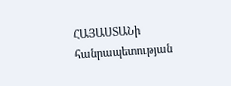ՀԱՅԱՍՏԱՆի հանրապետության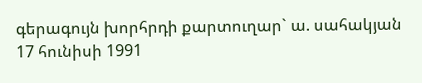գերագույն խորհրդի քարտուղար` ա. սահակյան
17 հունիսի 1991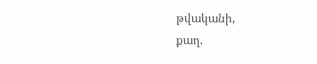թվականի,
քաղ.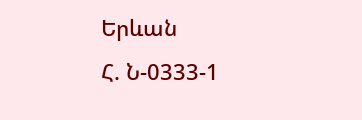Երևան
Հ. Ն-0333-1